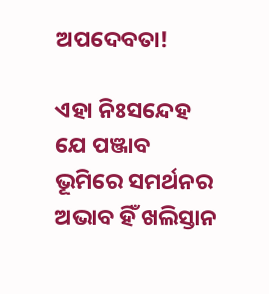ଅପଦେବତା!

ଏହା ନିଃସନ୍ଦେହ ଯେ ପଞ୍ଜାବ ଭୂମିରେ ସମର୍ଥନର ଅଭାବ ହିଁ ଖଲିସ୍ତାନ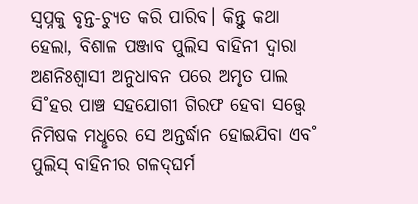ସ୍ବପ୍ନକୁ ବୃନ୍ତ-ଚ୍ୟୁତ କରି ପାରିବ। କିନ୍ତୁ କଥା ହେଲା, ବିଶାଳ ପଞ୍ଜାବ ପୁଲିସ ବାହିନୀ ଦ୍ବାରା ଅଣନିଃଶ୍ବାସୀ ଅନୁଧାବନ ପରେ ଅମୃତ ପାଲ ସି˚ହର ପାଞ୍ଚ ସହଯୋଗୀ ଗିରଫ ହେବା ସତ୍ତ୍ବେ ନିମିଷକ ମଧୢରେ ସେ ଅନ୍ତର୍ଦ୍ଧାନ ହୋଇଯିବା ଏବ˚ ପୁଲିସ୍‌ ବାହିନୀର ଗଳଦ୍‌ଘର୍ମ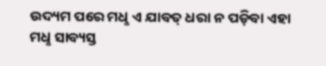ଉଦ୍ୟମ ପରେ ମଧୢ ଏ ଯାବତ୍‌ ଧରା ନ ପଡ଼ିବା ଏହା ମଧୢ ସାବ୍ୟସ୍ତ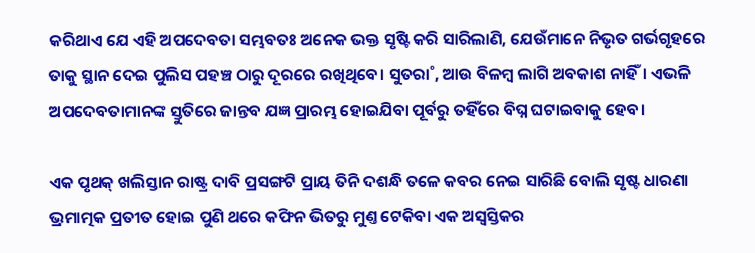କରିଥାଏ ଯେ ଏହି ଅପଦେବତା ସମ୍ଭବତଃ ଅନେକ ଭକ୍ତ ସୃଷ୍ଟି କରି ସାରିଲାଣି, ଯେଉଁମାନେ ନିଭୃତ ଗର୍ଭଗୃହରେ ତାକୁ ସ୍ଥାନ ଦେଇ ପୁଲିସ ପହଞ୍ଚ ଠାରୁ ଦୂରରେ ରଖିଥିବେ। ସୁତରା˚, ଆଉ ବିଳମ୍ବ ଲାଗି ଅବକାଶ ନାହିଁ। ଏଭଳି ଅପଦେବତାମାନଙ୍କ ସ୍ତୁତିରେ ଜାନ୍ତବ ଯଜ୍ଞ ପ୍ରାରମ୍ଭ ହୋଇଯିବା ପୂର୍ବରୁ ତହିଁରେ ବିଘ୍ନ ଘଟାଇବାକୁ ହେବ।

ଏକ ପୃଥକ୍‌ ଖଲିସ୍ତାନ ରାଷ୍ଟ୍ର ଦାବି ପ୍ରସଙ୍ଗଟି ପ୍ରାୟ ତିନି ଦଶନ୍ଧି ତଳେ କବର ନେଇ ସାରିଛି ବୋଲି ସୃଷ୍ଟ ଧାରଣା ଭ୍ରମାତ୍ମକ ପ୍ରତୀତ ହୋଇ ପୁଣି ଥରେ କଫିନ ଭିତରୁ ମୁଣ୍ତ ଟେକିବା ଏକ ଅସ୍ବସ୍ତିକର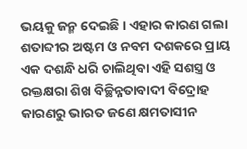ଭୟକୁ ଜନ୍ମ ଦେଇଛି। ଏହାର କାରଣ ଗଲା ଶତାବ୍ଦୀର ଅଷ୍ଟମ ଓ ନବମ ଦଶକରେ ପ୍ରାୟ ଏକ ଦଶନ୍ଧି ଧରି ଚାଲିଥିବା ଏହି ସଶସ୍ତ୍ର ଓ ରକ୍ତକ୍ଷରା ଶିଖ ବିଚ୍ଛିନ୍ନତାବାଦୀ ବିଦ୍ରୋହ କାରଣରୁ ଭାରତ ଜଣେ କ୍ଷମତାସୀନ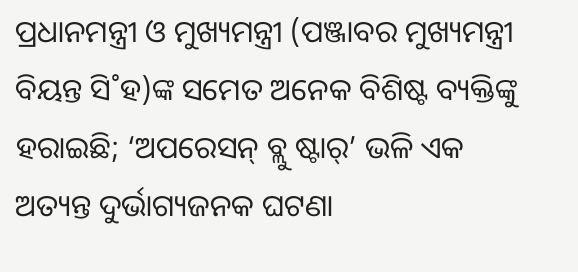ପ୍ରଧାନମନ୍ତ୍ରୀ ଓ ମୁଖ୍ୟମନ୍ତ୍ରୀ (ପଞ୍ଜାବର ମୁଖ୍ୟମନ୍ତ୍ରୀ ବିୟନ୍ତ ସି˚ହ)ଙ୍କ ସମେତ ଅନେକ ବିଶିଷ୍ଟ ବ୍ୟକ୍ତିଙ୍କୁ ହରାଇଛି; ‘ଅପରେସନ୍‌ ବ୍ଲୁ ଷ୍ଟାର‌୍‌’ ଭଳି ଏକ ଅତ୍ୟନ୍ତ ଦୁର୍ଭାଗ୍ୟଜନକ ଘଟଣା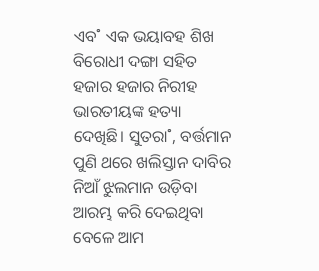ଏବ˚ ଏକ ଭୟାବହ ଶିଖ ବିରୋଧୀ ଦଙ୍ଗା ସହିତ ହଜାର ହଜାର ନିରୀହ ଭାରତୀୟଙ୍କ ହତ୍ୟା ଦେଖିଛି। ସୁତରା˚, ବର୍ତ୍ତମାନ ପୁଣି ଥରେ ଖଲିସ୍ତାନ ଦାବିର ନିଆଁ ଝୁଲମାନ ଉଡ଼ିବା ଆରମ୍ଭ କରି ଦେଇଥିବା ବେଳେ ଆମ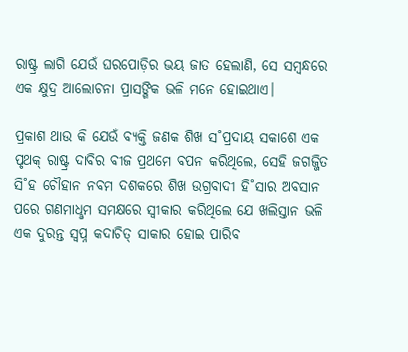ରାଷ୍ଟ୍ର ଲାଗି ଯେଉଁ ଘରପୋଡ଼ିର ଭୟ ଜାତ ହେଲାଣି, ସେ ସମ୍ବନ୍ଧରେ ଏକ କ୍ଷୁଦ୍ର ଆଲୋଚନା ପ୍ରାସଙ୍ଗିକ ଭଳି ମନେ ହୋଇଥାଏ।

ପ୍ରକାଶ ଥାଉ କି ଯେଉଁ ବ୍ୟକ୍ତି ଜଣକ ଶିଖ ସ˚ପ୍ରଦାୟ ସକାଶେ ଏକ ପୃଥକ୍‌ ରାଷ୍ଟ୍ର ଦାବିର ବୀଜ ପ୍ରଥମେ ବପନ କରିଥିଲେ, ସେହି ଜଗଜ୍ଜିତ ସି˚ହ ଚୌହାନ ନବମ ଦଶକରେ ଶିଖ ଉଗ୍ରବାଦୀ ହି˚ସାର ଅବସାନ ପରେ ଗଣମାଧୢମ ସମକ୍ଷରେ ସ୍ବୀକାର କରିଥିଲେ ଯେ ଖଲିସ୍ତାନ ଭଳି ଏକ ଦୁରନ୍ତ ସ୍ବପ୍ନ କଦାଚିତ୍‌ ସାକାର ହୋଇ ପାରିବ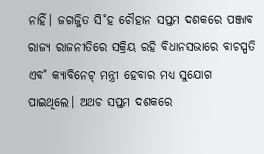ନାହିଁ। ଜଗଜ୍ଜିତ ସି˚ହ ଚୌହାନ ସପ୍ତମ ଦଶକରେ ପଞ୍ଜାବ ରାଜ୍ୟ ରାଜନୀତିରେ ସକ୍ରିୟ ରହି ବିଧାନସଭାରେ ବାଚସ୍ପତି ଏବ˚ କ୍ୟାବିନେଟ୍‌ ମନ୍ତ୍ରୀ ହେବାର ମଧ୍ୟ ସୁଯୋଗ ପାଇଥିଲେ। ଅଥଚ ସପ୍ତମ ଦଶକରେ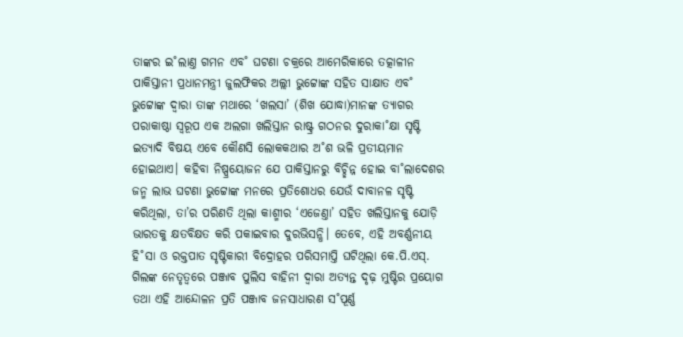ତାଙ୍କର ଇ˚ଲାଣ୍ତ ଗମନ ଏବ˚ ଘଟଣା ଚକ୍ରରେ ଆମେରିକାରେ ତତ୍କାଳୀନ ପାକିସ୍ତାନୀ ପ୍ରଧାନମନ୍ତ୍ରୀ ଜୁଲଫିକର ଅଲ୍ଲୀ ଭୁଟ୍ଟୋଙ୍କ ସହିତ ସାକ୍ଷାତ ଏବ˚ ଭୁଟ୍ଟୋଙ୍କ ଦ୍ବାରା ତାଙ୍କ ମଥାରେ ‘ଖଲସା’ (ଶିଖ ଯୋଦ୍ଧା)ମାନଙ୍କ ତ୍ୟାଗର ପରାକାଷ୍ଠା ସ୍ବରୂପ ଏକ ଅଲଗା ଖଲିସ୍ତାନ ରାଷ୍ଟ୍ର ଗଠନର ଦୁରାକା˚କ୍ଷା ସୃଷ୍ଟି ଇତ୍ୟାଦି ବିଷୟ ଏବେ କୌଣସି ଲୋକକଥାର ଅ˚ଶ ଭଳି ପ୍ରତୀୟମାନ ହୋଇଥାଏ। କହିବା ନିଷ୍ପ୍ରୟୋଜନ ଯେ ପାକିସ୍ତାନରୁ ବିଚ୍ଛିନ୍ନ ହୋଇ ବା˚ଲାଦେଶର ଜନ୍ମ ଲାଭ ଘଟଣା ଭୁଟ୍ଟୋଙ୍କ ମନରେ ପ୍ରତିଶୋଧର ଯେଉଁ ଦାବାନଳ ସୃଷ୍ଟି କରିଥିଲା, ତା’ର ପରିଣତି ଥିଲା କାଶ୍ମୀର ‘ଏଜେଣ୍ତା’ ସହିତ ଖଲିସ୍ତାନକୁ ଯୋଡ଼ି ଭାରତକୁ କ୍ଷତବିକ୍ଷତ କରି ପକାଇବାର ଦୁରଭିସନ୍ଧି। ତେବେ, ଏହି ଅବର୍ଣ୍ଣନୀୟ ହି˚ସା ଓ ରକ୍ତପାତ ସୃଷ୍ଟିକାରୀ ବିଦ୍ରୋହର ପରିସମାପ୍ତି ଘଟିଥିଲା କେ.ପି.ଏସ୍‌. ଗିଲଙ୍କ ନେତୃତ୍ବରେ ପଞ୍ଜାବ ପୁଲିସ ବାହିନୀ ଦ୍ବାରା ଅତ୍ୟନ୍ତ ଦୃଢ଼ ମୁଷ୍ଟିର ପ୍ରୟୋଗ ତଥା ଏହି ଆନ୍ଦୋଳନ ପ୍ରତି ପଞ୍ଜାବ ଜନସାଧାରଣ ସ˚ପୂର୍ଣ୍ଣ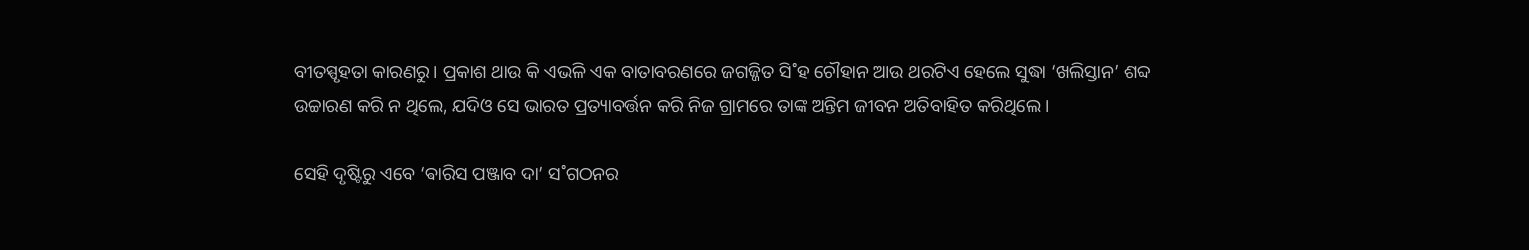ବୀତସ୍ପୃହତା କାରଣରୁ। ପ୍ରକାଶ ଥାଉ କି ଏଭଳି ଏକ ବାତାବରଣରେ ଜଗଜ୍ଜିତ ସି˚ହ ଚୌହାନ ଆଉ ଥରଟିଏ ହେଲେ ସୁଦ୍ଧା ‘ଖଲିସ୍ତାନ’ ଶବ୍ଦ ଉଚ୍ଚାରଣ କରି ନ ଥିଲେ, ଯଦିଓ ସେ ଭାରତ ପ୍ରତ୍ୟାବର୍ତ୍ତନ କରି ନିଜ ଗ୍ରାମରେ ତାଙ୍କ ଅନ୍ତିମ ଜୀବନ ଅତିବାହିତ କରିଥିଲେ।

ସେହି ଦୃଷ୍ଟିରୁ ଏବେ ‘ଵାରିସ ପଞ୍ଜାବ ଦା’ ସ˚ଗଠନର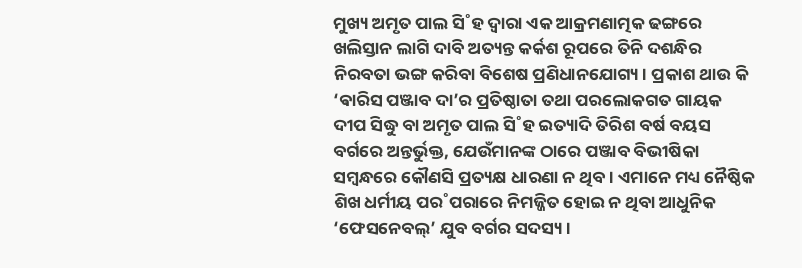ମୁଖ୍ୟ ଅମୃତ ପାଲ ସି˚ହ ଦ୍ବାରା ଏକ ଆକ୍ରମଣାତ୍ମକ ଢଙ୍ଗରେ ଖଲିସ୍ତାନ ଲାଗି ଦାବି ଅତ୍ୟନ୍ତ କର୍କଶ ରୂପରେ ତିନି ଦଶନ୍ଧିର ନିରବତା ଭଙ୍ଗ କରିବା ବିଶେଷ ପ୍ରଣିଧାନଯୋଗ୍ୟ। ପ୍ରକାଶ ଥାଉ କି ‘ଵାରିସ ପଞ୍ଜାବ ଦା’ର ପ୍ରତିଷ୍ଠାତା ତଥା ପରଲୋକଗତ ଗାୟକ ଦୀପ ସିଦ୍ଧୁ ବା ଅମୃତ ପାଲ ସି˚ହ ଇତ୍ୟାଦି ତିରିଶ ବର୍ଷ ବୟସ ବର୍ଗରେ ଅନ୍ତର୍ଭୁକ୍ତ, ଯେଉଁମାନଙ୍କ ଠାରେ ପଞ୍ଜାବ ବିଭୀଷିକା ସମ୍ବନ୍ଧରେ କୌଣସି ପ୍ରତ୍ୟକ୍ଷ ଧାରଣା ନ ଥିବ। ଏମାନେ ମଧ୍ୟ ନୈଷ୍ଠିକ ଶିଖ ଧର୍ମୀୟ ପର˚ପରାରେ ନିମଜ୍ଜିତ ହୋଇ ନ ଥିବା ଆଧୁନିକ ‘ଫେସନେବଲ୍‌’ ଯୁବ ବର୍ଗର ସଦସ୍ୟ।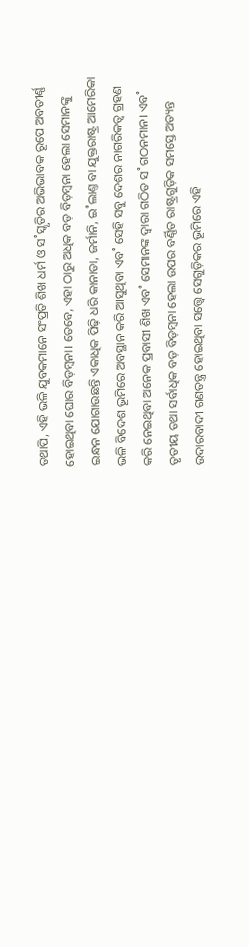ତଥାପି, ଏହି ଭଳି ଯୁବକମାନେ ସଂପ୍ରତି ଶିଖ ଧର୍ମ ଓ ସ˚ସ୍କୃତିର ଅଭିଭାବକ ରୂପେ ଅବତୀର୍ଣ୍ଣ ହୋଇଥିବା ଘୋର ବିଡ଼ମ୍ବନା। ତେବେ, ଏହା ଠାରୁ ଅଧିକ ବଡ଼ ବିଡ଼ମ୍ବନା ହେଲା ସେମାନଙ୍କୁ ଇନ୍ଧନ ଯୋଗାଉଛନ୍ତି ଏକାଧିକ ପିଢ଼ି ଧରି କାନାଡା, ଜର୍ମାନି, ଇ˚ଲାଣ୍ତ ବା ଯୁକ୍ତରାଷ୍ଟ୍ର ଆମେରିକା ଭଳି ବିଦେଶ ଭୂମିରେ ଅବସ୍ଥାନ କରି ଆସୁଥିବା ଏବ˚ ସେହି ସବୁ ଦେଶର ନାଗରିକତ୍ବ ଗ୍ରହଣ କରି ନେଇଥିବା ଅନେକ ପ୍ରବାସୀ ଶିଖ ଏବ˚ ସେମାନଙ୍କ ଦ୍ବାରା ଗଠିତ ସ˚ଗଠନମାନ। ଏବ˚ ତୃତୀୟ ତଥା ସର୍ବାଧିକ ବଡ଼ ବିଡ଼ମ୍ବନା ହେଲା ଉପର ବର୍ଣ୍ଣିତ ରାଷ୍ଟ୍ରଗୁଡ଼ିକ ସମସ୍ତେ ଅତ୍ୟନ୍ତ ଉଦାରବାଦୀ ଗଣତନ୍ତ୍ର ହୋଇଥିବା ସତ୍ତ୍ବେ ସେଗୁଡ଼ିକର ଭୂମିରେ ଏହି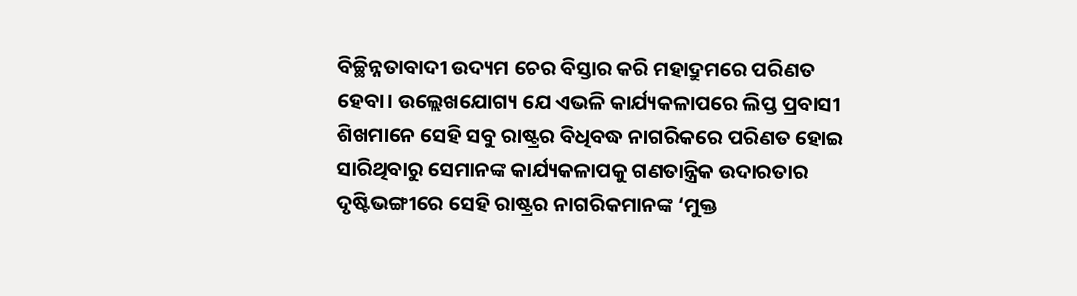ବିଚ୍ଛିନ୍ନତାବାଦୀ ଉଦ୍ୟମ ଚେର ବିସ୍ତାର କରି ମହାଦ୍ରୁମରେ ପରିଣତ ହେବା। ଉଲ୍ଲେଖଯୋଗ୍ୟ ଯେ ଏଭଳି କାର୍ଯ୍ୟକଳାପରେ ଲିପ୍ତ ପ୍ରବାସୀ ଶିଖମାନେ ସେହି ସବୁ ରାଷ୍ଟ୍ରର ବିଧିବଦ୍ଧ ନାଗରିକରେ ପରିଣତ ହୋଇ ସାରିଥିବାରୁ ସେମାନଙ୍କ କାର୍ଯ୍ୟକଳାପକୁ ଗଣତାନ୍ତ୍ରିକ ଉଦାରତାର ଦୃଷ୍ଟିଭଙ୍ଗୀରେ ସେହି ରାଷ୍ଟ୍ରର ନାଗରିକମାନଙ୍କ ‘ମୁକ୍ତ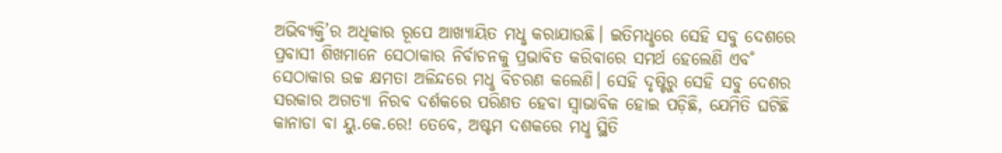ଅଭିବ୍ୟକ୍ତି’ର ଅଧିକାର ରୂପେ ଆଖ୍ୟାୟିତ ମଧୢ କରାଯାଉଛି। ଇତିମଧୢରେ ସେହି ସବୁ ଦେଶରେ ପ୍ରବାସୀ ଶିଖମାନେ ସେଠାକାର ନିର୍ବାଚନକୁ ପ୍ରଭାବିତ କରିବାରେ ସମର୍ଥ ହେଲେଣି ଏବ˚ ସେଠାକାର ଉଚ୍ଚ କ୍ଷମତା ଅଳିନ୍ଦରେ ମଧୢ ବିଚରଣ କଲେଣି। ସେହି ଦୃଷ୍ଟିରୁ ସେହି ସବୁ ଦେଶର ସରକାର ଅଗତ୍ୟା ନିରବ ଦର୍ଶକରେ ପରିଣତ ହେବା ସ୍ବାଭାବିକ ହୋଇ ପଡ଼ିଛି, ଯେମିତି ଘଟିଛି କାନାଡା ବା ୟୁ.କେ.ରେ! ତେବେ, ଅଷ୍ଟମ ଦଶକରେ ମଧୢ ସ୍ଥିତି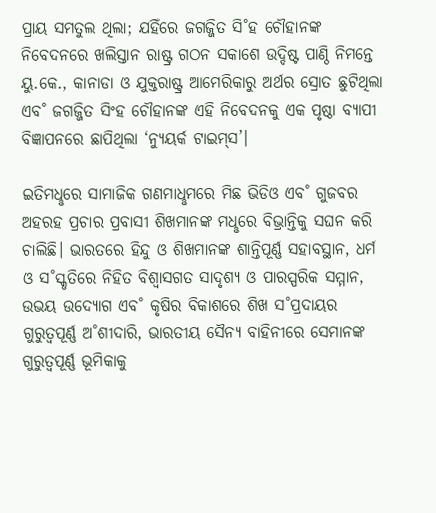ପ୍ରାୟ ସମତୁଲ ଥିଲା; ଯହିଁରେ ଜଗଜ୍ଜିତ ସି˚ହ ଚୌହାନଙ୍କ ନିବେଦନରେ ଖଲିସ୍ତାନ ରାଷ୍ଟ୍ର ଗଠନ ସକାଶେ ଉଦ୍ଦିଷ୍ଟ ପାଣ୍ଠି ନିମନ୍ତେ ୟୁ.କେ., କାନାଡା ଓ ଯୁକ୍ତରାଷ୍ଟ୍ର ଆମେରିକାରୁ ଅର୍ଥର ସ୍ରୋତ ଛୁଟିଥିଲା ଏବ˚ ଜଗଜ୍ଜିତ ସିଂହ ଚୌହାନଙ୍କ ଏହି ନିବେଦନକୁ ଏକ ପୃଷ୍ଠା ବ୍ୟାପୀ ବିଜ୍ଞାପନରେ ଛାପିଥିଲା ‘ନ୍ୟୁୟର୍କ ଟାଇମ୍‌ସ’।

ଇତିମଧୢରେ ସାମାଜିକ ଗଣମାଧୢମରେ ମିଛ ଭିଡିଓ ଏବ˚ ଗୁଜବର ଅହରହ ପ୍ରଚାର ପ୍ରବାସୀ ଶିଖମାନଙ୍କ ମଧୢରେ ବିଭ୍ରାନ୍ତିକୁ ସଘନ କରି ଚାଲିଛି। ଭାରତରେ ହିନ୍ଦୁ ଓ ଶିଖମାନଙ୍କ ଶାନ୍ତିପୂର୍ଣ୍ଣ ସହାବସ୍ଥାନ, ଧର୍ମ ଓ ସ˚ସ୍କୃତିରେ ନିହିତ ବିଶ୍ବାସଗତ ସାଦୃଶ୍ୟ ଓ ପାରସ୍ପରିକ ସମ୍ମାନ, ଉଭୟ ଉଦ୍ୟୋଗ ଏବ˚ କୃଷିର ବିକାଶରେ ଶିଖ ସ˚ପ୍ରଦାୟର ଗୁରୁତ୍ବପୂର୍ଣ୍ଣ ଅ˚ଶୀଦାରି, ଭାରତୀୟ ସୈନ୍ୟ ବାହିନୀରେ ସେମାନଙ୍କ ଗୁରୁତ୍ବପୂର୍ଣ୍ଣ ଭୂମିକାକୁ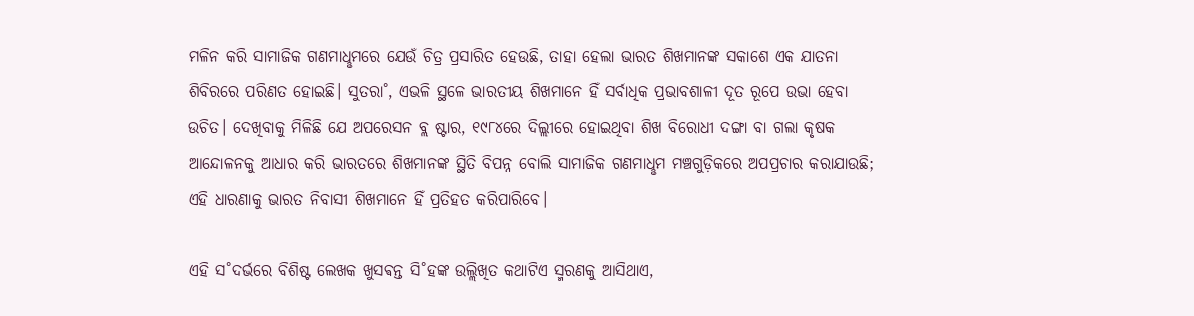ମଳିନ କରି ସାମାଜିକ ଗଣମାଧୢମରେ ଯେଉଁ ଚିତ୍ର ପ୍ରସାରିତ ହେଉଛି, ତାହା ହେଲା ଭାରତ ଶିଖମାନଙ୍କ ସକାଶେ ଏକ ଯାତନା ଶିବିରରେ ପରିଣତ ହୋଇଛି। ସୁତରା˚, ଏଭଳି ସ୍ଥଳେ ଭାରତୀୟ ଶିଖମାନେ ହିଁ ସର୍ବାଧିକ ପ୍ରଭାବଶାଳୀ ଦୂତ ରୂପେ ଉଭା ହେବା ଉଚିତ। ଦେଖିବାକୁ ମିଳିଛି ଯେ ଅପରେସନ ବ୍ଲ ଷ୍ଟାର, ୧୯୮୪ରେ ଦିଲ୍ଲୀରେ ହୋଇଥିବା ଶିଖ ବିରୋଧୀ ଦଙ୍ଗା ବା ଗଲା କୃଷକ ଆନ୍ଦୋଳନକୁ ଆଧାର କରି ଭାରତରେ ଶିଖମାନଙ୍କ ସ୍ଥିତି ବିପନ୍ନ ବୋଲି ସାମାଜିକ ଗଣମାଧୢମ ମଞ୍ଚଗୁଡ଼ିକରେ ଅପପ୍ରଚାର କରାଯାଉଛି; ଏହି ଧାରଣାକୁ ଭାରତ ନିବାସୀ ଶିଖମାନେ ହିଁ ପ୍ରତିହତ କରିପାରିବେ।

ଏହି ସ˚ଦର୍ଭରେ ବିଶିଷ୍ଟ ଲେଖକ ଖୁସଵନ୍ତ ସି˚ହଙ୍କ ଉଲ୍ଲିଖିତ କଥାଟିଏ ସ୍ମରଣକୁ ଆସିଥାଏ,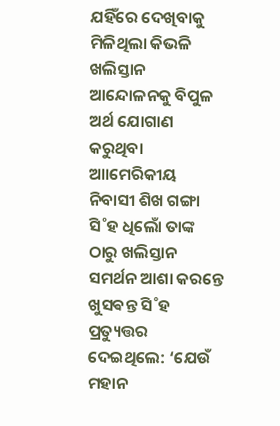ଯହିଁରେ ଦେଖିବାକୁ ମିଳିଥିଲା କିଭଳି ଖଲିସ୍ତାନ ଆନ୍ଦୋଳନକୁ ବିପୁଳ ଅର୍ଥ ଯୋଗାଣ କରୁଥିବା ଆାମେରିକୀୟ ନିବାସୀ ଶିଖ ଗଙ୍ଗା ସି˚ହ ଧିଲୋଁ ତାଙ୍କ ଠାରୁ ଖଲିସ୍ତାନ ସମର୍ଥନ ଆଶା କରନ୍ତେ ଖୁସଵନ୍ତ ସି˚ହ ପ୍ରତ୍ୟୁତ୍ତର ଦେଇଥିଲେ: ‘ଯେଉଁ ମହାନ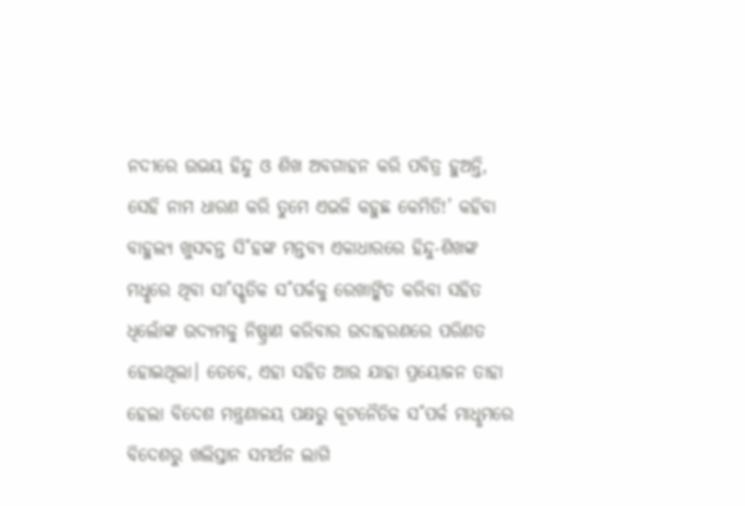ନଦୀରେ ଉଭୟ ହିନ୍ଦୁ ଓ ଶିଖ ଅବଗାହନ କରି ପବିତ୍ର ହୁଅନ୍ତି, ସେହି ନାମ ଧାରଣ କରି ତୁମେ ଏଭଳି କହୁଛ କେମିତି!’ କହିବା ବାହୁଲ୍ୟ ଖୁସଵନ୍ତ ସି˚ହଙ୍କ ମନ୍ତବ୍ୟ ଏକାଧାରରେ ହିନ୍ଦୁ-ଶିଖଙ୍କ ମଧୢରେ ଥିବା ସା˚ସ୍କୃତିକ ସ˚ପର୍କକୁ ରେଖାଙ୍କିତ କରିବା ସହିତ ଧିଲୋଁଙ୍କ ଉଦ୍ୟମକୁ ନିଷ୍ପ୍ରାଣ କରିବାର ଉଦାହରଣରେ ପରିଣତ ହୋଇଥିଲା। ତେବେ, ଏହା ସହିତ ଆଉ ଯାହା ପ୍ରୟୋଜନ ତାହା ହେଲା ବିଦେଶ ମନ୍ତ୍ରଣାଳୟ ପକ୍ଷରୁ କୂଟନୈତିକ ସ˚ପର୍କ ମାଧୢମରେ ବିଦେଶରୁ ଖଲିସ୍ତାନ ସମର୍ଥନ ଲାଗି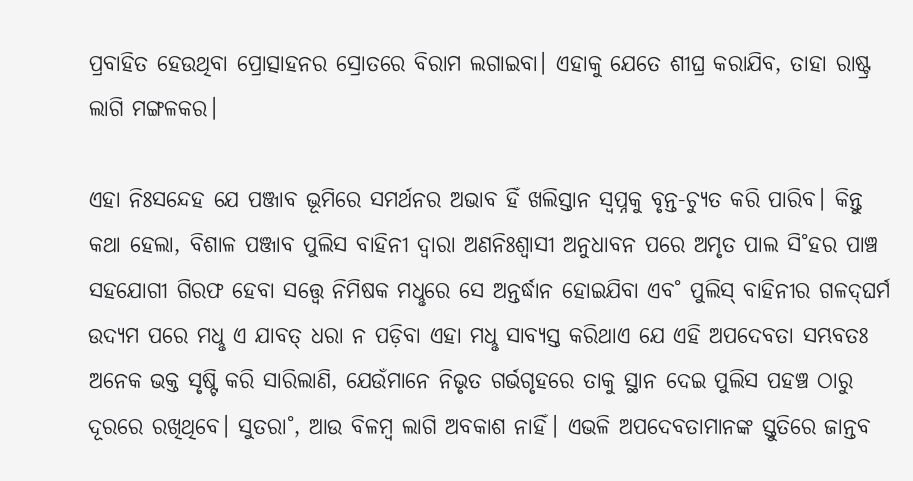ପ୍ରବାହିତ ହେଉଥିବା ପ୍ରୋତ୍ସାହନର ସ୍ରୋତରେ ବିରାମ ଲଗାଇବା। ଏହାକୁ ଯେତେ ଶୀଘ୍ର କରାଯିବ, ତାହା ରାଷ୍ଟ୍ର ଲାଗି ମଙ୍ଗଳକର।

ଏହା ନିଃସନ୍ଦେହ ଯେ ପଞ୍ଜାବ ଭୂମିରେ ସମର୍ଥନର ଅଭାବ ହିଁ ଖଲିସ୍ତାନ ସ୍ବପ୍ନକୁ ବୃନ୍ତ-ଚ୍ୟୁତ କରି ପାରିବ। କିନ୍ତୁ କଥା ହେଲା, ବିଶାଳ ପଞ୍ଜାବ ପୁଲିସ ବାହିନୀ ଦ୍ବାରା ଅଣନିଃଶ୍ବାସୀ ଅନୁଧାବନ ପରେ ଅମୃତ ପାଲ ସି˚ହର ପାଞ୍ଚ ସହଯୋଗୀ ଗିରଫ ହେବା ସତ୍ତ୍ବେ ନିମିଷକ ମଧୢରେ ସେ ଅନ୍ତର୍ଦ୍ଧାନ ହୋଇଯିବା ଏବ˚ ପୁଲିସ୍‌ ବାହିନୀର ଗଳଦ୍‌ଘର୍ମ ଉଦ୍ୟମ ପରେ ମଧୢ ଏ ଯାବତ୍‌ ଧରା ନ ପଡ଼ିବା ଏହା ମଧୢ ସାବ୍ୟସ୍ତ କରିଥାଏ ଯେ ଏହି ଅପଦେବତା ସମ୍ଭବତଃ ଅନେକ ଭକ୍ତ ସୃଷ୍ଟି କରି ସାରିଲାଣି, ଯେଉଁମାନେ ନିଭୃତ ଗର୍ଭଗୃହରେ ତାକୁ ସ୍ଥାନ ଦେଇ ପୁଲିସ ପହଞ୍ଚ ଠାରୁ ଦୂରରେ ରଖିଥିବେ। ସୁତରା˚, ଆଉ ବିଳମ୍ବ ଲାଗି ଅବକାଶ ନାହିଁ। ଏଭଳି ଅପଦେବତାମାନଙ୍କ ସ୍ତୁତିରେ ଜାନ୍ତବ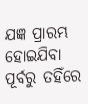ଯଜ୍ଞ ପ୍ରାରମ୍ଭ ହୋଇଯିବା ପୂର୍ବରୁ ତହିଁରେ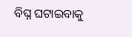ବିଘ୍ନ ଘଟାଇବାକୁ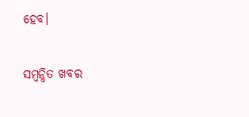ହେବ।

ସମ୍ବନ୍ଧିତ ଖବର